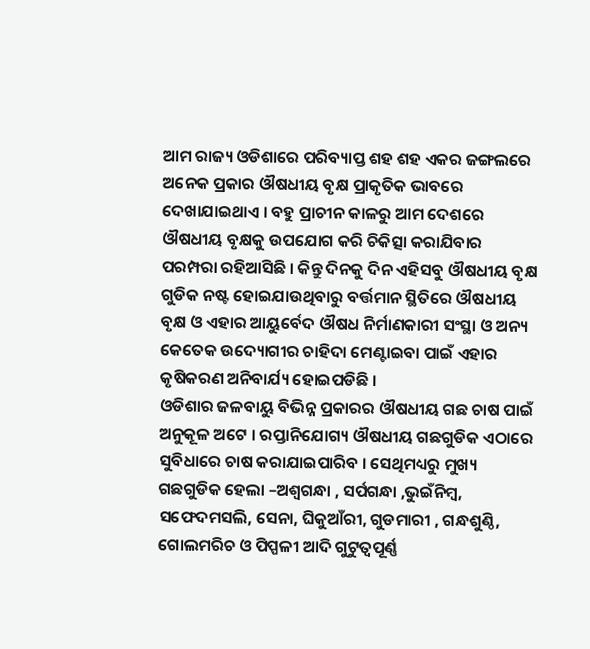ଆମ ରାଜ୍ୟ ଓଡିଶାରେ ପରିବ୍ୟାପ୍ତ ଶହ ଶହ ଏକର ଜଙ୍ଗଲରେ ଅନେକ ପ୍ରକାର ଔଷଧୀୟ ବୃକ୍ଷ ପ୍ରାକୃତିକ ଭାବରେ ଦେଖାଯାଇଥାଏ । ବହୁ ପ୍ରାଚୀନ କାଳରୁ ଆମ ଦେଶରେ ଔଷଧୀୟ ବୃକ୍ଷକୁ ଉପଯୋଗ କରି ଚିକିତ୍ସା କରାଯିବାର ପରମ୍ପରା ରହିଆସିଛି । କିନ୍ତୁ ଦିନକୁ ଦିନ ଏହିସବୁ ଔଷଧୀୟ ବୃକ୍ଷ ଗୁଡିକ ନଷ୍ଟ ହୋଇଯାଉଥିବାରୁ ବର୍ତ୍ତମାନ ସ୍ଥିତିରେ ଔଷଧୀୟ ବୃକ୍ଷ ଓ ଏହାର ଆୟୁର୍ବେଦ ଔଷଧ ନିର୍ମାଣକାରୀ ସଂସ୍ଥା ଓ ଅନ୍ୟ କେତେକ ଉଦ୍ୟୋଗୀର ଚାହିଦା ମେଣ୍ଟାଇବା ପାଇଁ ଏହାର କୃଷିକରଣ ଅନିବାର୍ଯ୍ୟ ହୋଇପଡିଛି ।
ଓଡିଶାର ଜଳବାୟୁ ବିଭିନ୍ନ ପ୍ରକାରର ଔଷଧୀୟ ଗଛ ଚାଷ ପାଇଁ ଅନୁକୂଳ ଅଟେ । ରପ୍ତାନିଯୋଗ୍ୟ ଔଷଧୀୟ ଗଛଗୁଡିକ ଏଠାରେ ସୁବିଧାରେ ଚାଷ କରାଯାଇପାରିବ । ସେଥିମଧ୍ୟରୁ ମୁଖ୍ୟ ଗଛଗୁଡିକ ହେଲା –ଅଶ୍ଵଗନ୍ଧା , ସର୍ପଗନ୍ଧା ,ଭୁଇଁନିମ୍ବ, ସଫେଦମସଲି, ସେନା, ଘିକୁଆଁରୀ, ଗୁଡମାରୀ , ଗନ୍ଧଶୁଣ୍ଠି, ଗୋଲମରିଚ ଓ ପିପ୍ପଳୀ ଆଦି ଗୁଟୁତ୍ଵପୂର୍ଣ୍ଣ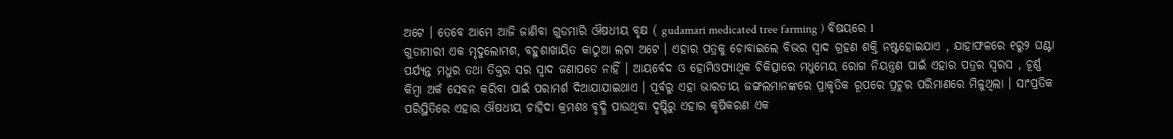ଅଟେ । ତେବେ ଆମେ ଆଜି ଜାଣିବା ଗୁଡମାରି ଔଷଧୀୟ ବୃକ୍ଷ ( gudamari medicated tree farming ) ବିଷୟରେ l
ଗୁଡାମାରୀ ଏକ ମୃଦୁଲୋମଶ, ବହୁଶାଖାୟିତ କାଠୁଆ ଲଟା ଅଟେ । ଏହାର ପତ୍ରକୁ ଚୋବାଇଲେ ବିଭର ସ୍ଵାଦ ଗ୍ରହଣ ଶକ୍ତି ନଷ୍ଟହୋଇଯାଏ , ଯାହାଫଳରେ ୧ରୁ୨ ଘଣ୍ଟା ପର୍ଯ୍ୟନ୍ତ ମଧୁର ତଥା ତିକ୍ତର ସର ସ୍ଵାଦ ଜଣାପଡେ ନାହିଁ । ଆୟର୍ବେଦ ଓ ହୋମିଓପ୍ୟାଥିକ ଚିକିତ୍ସାରେ ମଧୁମେୟ ରୋଗ ନିୟନ୍ତ୍ରଣ ପାଇଁ ଏହାର ପତ୍ରର ସ୍ବରସ , ଚୂର୍ଣ୍ଣ କିମ୍ବା ଅର୍କ ସେବନ କରିବା ପାଇଁ ପରାମର୍ଶ ଦିଆଯାଯାଇଥାଏ । ପୂର୍ବରୁ ଏହା ଭାରତୀୟ ଜଙ୍ଗଲମାନଙ୍କରେ ପ୍ରାକୃତିକ ରୂପରେ ପ୍ରଚୁର ପରିମାଣରେ ମିଳୁଥିଲା । ସାଂପ୍ରତିକ ପରିସ୍ଥିତିରେ ଏହାର ଔଷଧୀୟ ଚାହିଦା କ୍ରମଶଃ ବୃଦ୍ଧି ପାଉଥିବା ଦୃଷ୍ଟିରୁ ଏହାର କୃଷିକରଣ ଏକ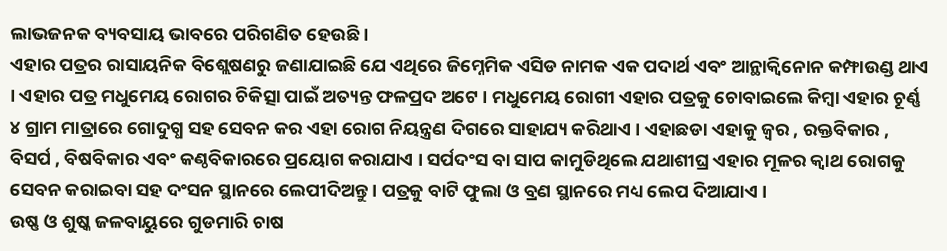ଲାଭଜନକ ବ୍ୟବସାୟ ଭାବରେ ପରିଗଣିତ ହେଉଛି ।
ଏହାର ପତ୍ରର ରାସାୟନିକ ବିଶ୍ଲେଷଣରୁ ଜଣାଯାଇଛି ଯେ ଏଥିରେ ଜିମ୍ନେମିକ ଏସିଡ ନାମକ ଏକ ପଦାର୍ଥ ଏବଂ ଆନ୍ଥାକ୍ଵିନୋନ କମ୍ଫାଉଣ୍ଡ ଥାଏ । ଏହାର ପତ୍ର ମଧୁମେୟ ରୋଗର ଚିକିତ୍ସା ପାଇଁ ଅତ୍ୟନ୍ତ ଫଳପ୍ରଦ ଅଟେ । ମଧୁମେୟ ରୋଗୀ ଏହାର ପତ୍ରକୁ ଚୋବାଇଲେ କିମ୍ବା ଏହାର ଚୂର୍ଣ୍ଣ ୪ ଗ୍ରାମ ମାତ୍ରାରେ ଗୋଦୁଗ୍ଧ ସହ ସେବନ କର ଏହା ରୋଗ ନିୟନ୍ତ୍ରଣ ଦିଗରେ ସାହାଯ୍ୟ କରିଥାଏ । ଏହାଛଡା ଏହାକୁ ଜ୍ଵର , ରକ୍ତବିକାର , ବିସର୍ପ , ବିଷବିକାର ଏବଂ କଣ୍ଠବିକାରରେ ପ୍ରୟୋଗ କରାଯାଏ । ସର୍ପଦଂସ ବା ସାପ କାମୁଡିଥିଲେ ଯଥାଶୀଘ୍ର ଏହାର ମୂଳର କ୍ଵାଥ ରୋଗକୁ ସେବନ କରାଇବା ସହ ଦଂସନ ସ୍ଥାନରେ ଲେପୀଦିଅନ୍ତୁ । ପତ୍ରକୁ ବାଟି ଫୁଲା ଓ ବ୍ରଣ ସ୍ଥାନରେ ମଧ୍ୟ ଲେପ ଦିଆଯାଏ ।
ଉଷ୍ଣ ଓ ଶୁଷ୍କ ଜଳବାୟୁରେ ଗୁଡମାରି ଚାଷ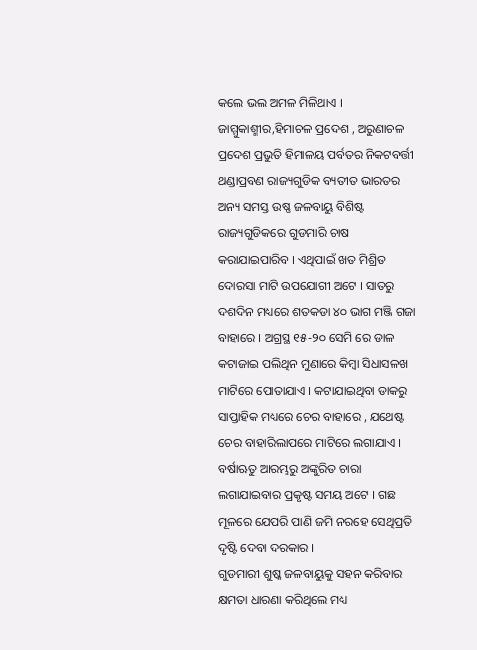କଲେ ଭଲ ଅମଳ ମିଳିଥାଏ । ଜାମ୍ମୁକାଶ୍ମୀର,ହିମାଚଳ ପ୍ରଦେଶ , ଅରୁଣାଚଳ ପ୍ରଦେଶ ପ୍ରଭୁତି ହିମାଳୟ ପର୍ବତର ନିକଟବର୍ତ୍ତୀ ଥଣ୍ଡାପ୍ରବଣ ରାଜ୍ୟଗୁଡିକ ବ୍ୟତୀତ ଭାରତର ଅନ୍ୟ ସମସ୍ତ ଉଷ୍ଣ ଜଳବାୟୁ ବିଶିଷ୍ଟ ରାଜ୍ୟଗୁଡିକରେ ଗୁଡମାରି ଚାଷ କରାଯାଇପାରିବ । ଏଥିପାଇଁ ଖତ ମିଶ୍ରିତ ଦୋରସା ମାଟି ଉପଯୋଗୀ ଅଟେ । ସାତରୁ ଦଶଦିନ ମଧ୍ୟରେ ଶତକଡା ୪୦ ଭାଗ ମଞ୍ଜି ଗଜା ବାହାରେ । ଅଗ୍ରସ୍ଥ ୧୫-୨୦ ସେମି ରେ ଡାଳ କଟାଜାଇ ପଲିଥିନ ମୁଣାରେ କିମ୍ବା ସିଧାସଳଖ ମାଟିରେ ପୋତାଯାଏ । କଟାଯାଇଥିବା ଡାକରୁ ସାପ୍ତାହିକ ମଧ୍ୟରେ ଚେର ବାହାରେ , ଯଥେଷ୍ଟ ଚେର ବାହାରିଲାପରେ ମାଟିରେ ଲଗାଯାଏ । ବର୍ଷାଋତୁ ଆରମ୍ଭରୁ ଅଙ୍କୁରିତ ଚାରା ଲଗାଯାଇବାର ପ୍ରକୃଷ୍ଟ ସମୟ ଅଟେ । ଗଛ ମୂଳରେ ଯେପରି ପାଣି ଜମି ନରହେ ସେଥିପ୍ରତି ଦୃଷ୍ଟି ଦେବା ଦରକାର ।
ଗୁଡମାରୀ ଶୁଷ୍କ ଜଳବାୟୁକୁ ସହନ କରିବାର କ୍ଷମତା ଧାରଣା କରିଥିଲେ ମଧ୍ୟ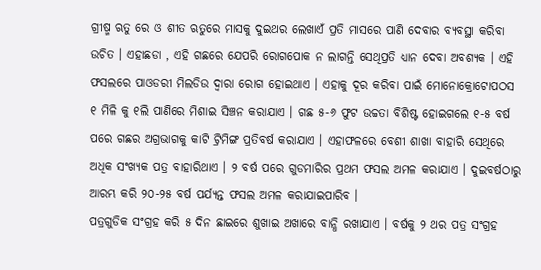ଗ୍ରୀଷ୍ମ ଋତୁ ରେ ଓ ଶୀତ ଋତୁରେ ମାସକୁ ଦୁଇଥର ଲେଖାଏଁ ପ୍ରତି ମାସରେ ପାଣି ଦେବାର ବ୍ୟବସ୍ଥା କରିବା ଉଚିତ । ଏହାଛଡା , ଏହି ଗଛରେ ଯେପରି ରୋଗପୋକ ନ ଲାଗନ୍ତି ସେଥିପ୍ରତି ଧ୍ୟାନ ଦେବା ଅବଶ୍ୟକ । ଏହି ଫସଲରେ ପାଓଡରୀ ମିଲଡିଉ ଦ୍ଵାରା ରୋଗ ହୋଇଥାଏ । ଏହାକୁ ଦୂର କରିବା ପାଇଁ ମୋନୋକ୍ରୋଟୋପଠସ ୧ ମିଳି କୁ ୧ଲି ପାଣିରେ ମିଶାଇ ସିଞ୍ଚନ କରାଯାଏ । ଗଛ ୫-୬ ଫୁଟ ଉଚ୍ଚତା ବିଶିଷ୍ଟ ହୋଇଗଲେ ୧-୫ ବର୍ଷ ପରେ ଗଛର ଅଗ୍ରଭାଗକୁ କାଟି ଟ୍ରିମିଙ୍ଗ ପ୍ରତିବର୍ଷ କରାଯାଏ । ଏହାଫଳରେ ବେଶୀ ଶାଖା ବାହାରି ସେଥିରେ ଅଧିକ ସଂଖ୍ୟକ ପତ୍ର ବାହାରିଥାଏ । ୨ ବର୍ଷ ପରେ ଗୁଡମାରିର ପ୍ରଥମ ଫସଲ ଅମଳ କରାଯାଏ । ଦୁଇବର୍ଷଠାରୁ ଆରମ୍ଭ କରି ୨୦-୨୫ ବର୍ଷ ପର୍ଯ୍ୟନ୍ତ ଫସଲ ଅମଳ କରାଯାଇପାରିବ ।
ପତ୍ରଗୁଡିକ ସଂଗ୍ରହ କରି ୫ ଦିନ ଛାଇରେ ଶୁଖାଇ ଅଖାରେ ବାନ୍ଧି ରଖାଯାଏ । ବର୍ଷକୁ ୨ ଥର ପତ୍ର ସଂଗ୍ରହ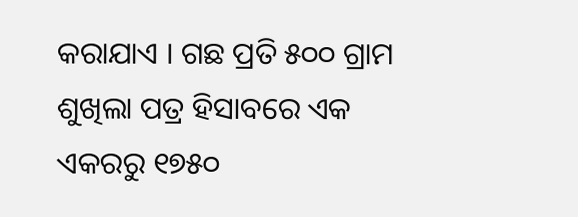କରାଯାଏ । ଗଛ ପ୍ରତି ୫୦୦ ଗ୍ରାମ ଶୁଖିଲା ପତ୍ର ହିସାବରେ ଏକ ଏକରରୁ ୧୭୫୦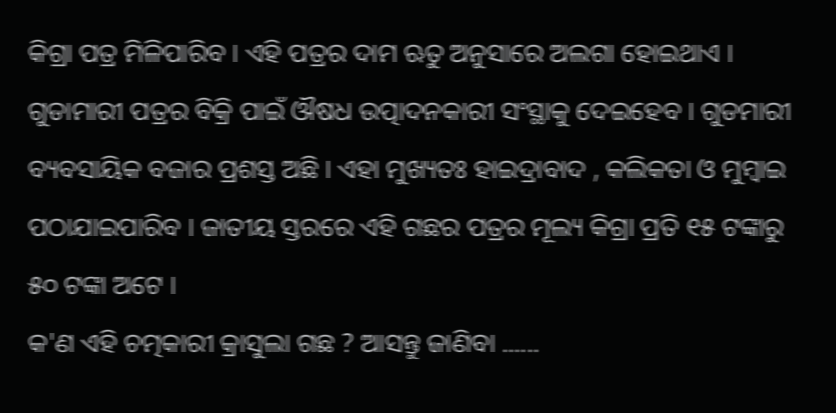କିଗ୍ରା ପତ୍ର ମିଳିପାରିବ । ଏହି ପତ୍ରର ଦାମ ଋତୁ ଅନୁସାରେ ଅଲଗା ହୋଇଥାଏ । ଗୁଡାମାରୀ ପତ୍ରର ବିକ୍ରି ପାଇଁ ଔଷଧ ଉତ୍ପାଦନକାରୀ ସଂସ୍ଥାକୁ ଦେଇହେବ । ଗୁଡମାରୀ ବ୍ୟବସାୟିକ ବଜାର ପ୍ରଶସ୍ତ ଅଛି । ଏହା ମୁଖ୍ୟତଃ ହାଇଦ୍ରାବାଦ , କଲିକତା ଓ ମୁମ୍ବାଇ ପଠାଯାଇପାରିବ । ଜାତୀୟ ସ୍ତରରେ ଏହି ଗଛର ପତ୍ରର ମୂଲ୍ୟ କିଗ୍ରା ପ୍ରତି ୧୫ ଟଙ୍କାରୁ ୫୦ ଟଙ୍କା ଅଟେ ।
କ'ଣ ଏହି ଚତ୍ମକାରୀ କ୍ରାସୁଲା ଗଛ ? ଆସନ୍ତୁ ଜାଣିବା ......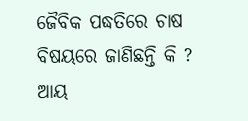ଜୈବିକ ପଦ୍ଧତିରେ ଚାଷ ବିଷୟରେ ଜାଣିଛନ୍ତି କି ? ଆୟ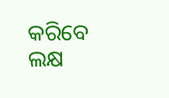କରିବେ ଲକ୍ଷ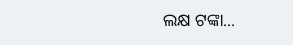ଲକ୍ଷ ଟଙ୍କା...